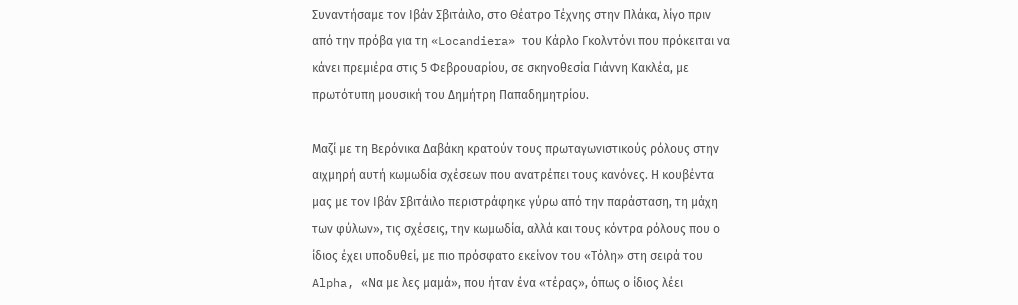Συναντήσαμε τον Ιβάν Σβιτάιλο, στο Θέατρο Τέχνης στην Πλάκα, λίγο πριν από την πρόβα για τη «Locandiera» του Κάρλο Γκολντόνι που πρόκειται να κάνει πρεμιέρα στις 5 Φεβρουαρίου, σε σκηνοθεσία Γιάννη Κακλέα, με πρωτότυπη μουσική του Δημήτρη Παπαδημητρίου.

Μαζί με τη Βερόνικα Δαβάκη κρατούν τους πρωταγωνιστικούς ρόλους στην αιχμηρή αυτή κωμωδία σχέσεων που ανατρέπει τους κανόνες. Η κουβέντα μας με τον Ιβάν Σβιτάιλο περιστράφηκε γύρω από την παράσταση, τη μάχη των φύλων», τις σχέσεις, την κωμωδία, αλλά και τους κόντρα ρόλους που ο ίδιος έχει υποδυθεί, με πιο πρόσφατο εκείνον του «Τόλη» στη σειρά του Alpha, «Να με λες μαμά», που ήταν ένα «τέρας», όπως ο ίδιος λέει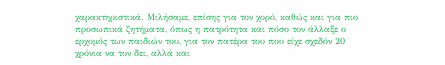χαρακτηριστικά. Μιλήσαμε, επίσης για τον χορό, καθώς και για πιο προσωπικά ζητήματα, όπως η πατρότητα και πόσο τον άλλαξε ο ερχομός των παιδιών του, για τον πατέρα του που είχε σχεδόν 20 χρόνια να τον δει, αλλά και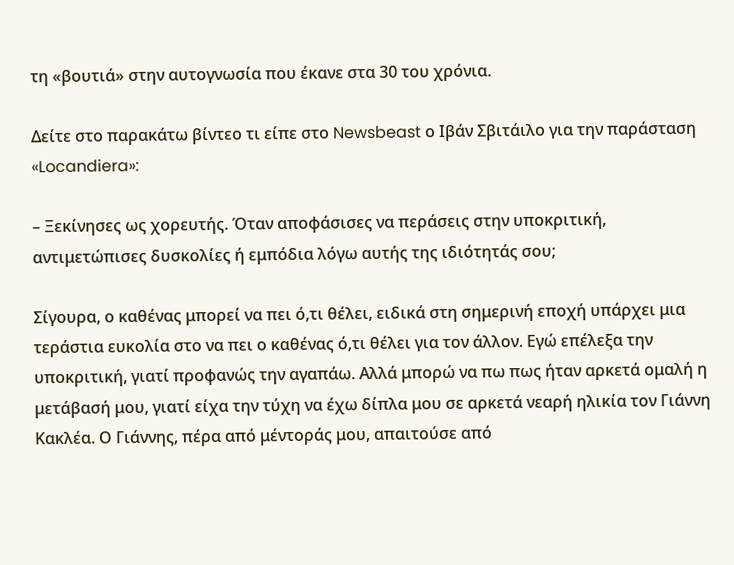τη «βουτιά» στην αυτογνωσία που έκανε στα 30 του χρόνια.

Δείτε στο παρακάτω βίντεο τι είπε στο Newsbeast ο Ιβάν Σβιτάιλο για την παράσταση «Locandiera»:

– Ξεκίνησες ως χορευτής. Όταν αποφάσισες να περάσεις στην υποκριτική, αντιμετώπισες δυσκολίες ή εμπόδια λόγω αυτής της ιδιότητάς σου;

Σίγουρα, ο καθένας μπορεί να πει ό,τι θέλει, ειδικά στη σημερινή εποχή υπάρχει μια τεράστια ευκολία στο να πει ο καθένας ό,τι θέλει για τον άλλον. Εγώ επέλεξα την υποκριτική, γιατί προφανώς την αγαπάω. Αλλά μπορώ να πω πως ήταν αρκετά ομαλή η μετάβασή μου, γιατί είχα την τύχη να έχω δίπλα μου σε αρκετά νεαρή ηλικία τον Γιάννη Κακλέα. Ο Γιάννης, πέρα από μέντοράς μου, απαιτούσε από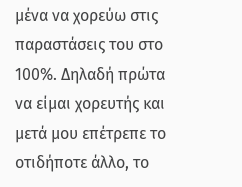μένα να χορεύω στις παραστάσεις του στο 100%. Δηλαδή πρώτα να είμαι χορευτής και μετά μου επέτρεπε το οτιδήποτε άλλο, το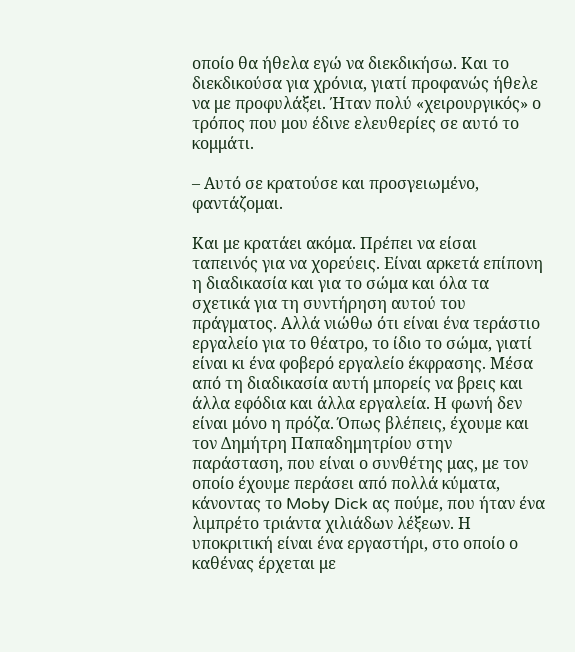οποίο θα ήθελα εγώ να διεκδικήσω. Και το διεκδικούσα για χρόνια, γιατί προφανώς ήθελε να με προφυλάξει. Ήταν πολύ «χειρουργικός» ο τρόπος που μου έδινε ελευθερίες σε αυτό το κομμάτι.

– Αυτό σε κρατούσε και προσγειωμένο, φαντάζομαι.

Και με κρατάει ακόμα. Πρέπει να είσαι ταπεινός για να χορεύεις. Είναι αρκετά επίπονη η διαδικασία και για το σώμα και όλα τα σχετικά για τη συντήρηση αυτού του πράγματος. Αλλά νιώθω ότι είναι ένα τεράστιο εργαλείο για το θέατρο, το ίδιο το σώμα, γιατί είναι κι ένα φοβερό εργαλείο έκφρασης. Μέσα από τη διαδικασία αυτή μπορείς να βρεις και άλλα εφόδια και άλλα εργαλεία. Η φωνή δεν είναι μόνο η πρόζα. Όπως βλέπεις, έχουμε και τον Δημήτρη Παπαδημητρίου στην παράσταση, που είναι ο συνθέτης μας, με τον οποίο έχουμε περάσει από πολλά κύματα, κάνοντας το Moby Dick ας πούμε, που ήταν ένα λιμπρέτο τριάντα χιλιάδων λέξεων. Η υποκριτική είναι ένα εργαστήρι, στο οποίο ο καθένας έρχεται με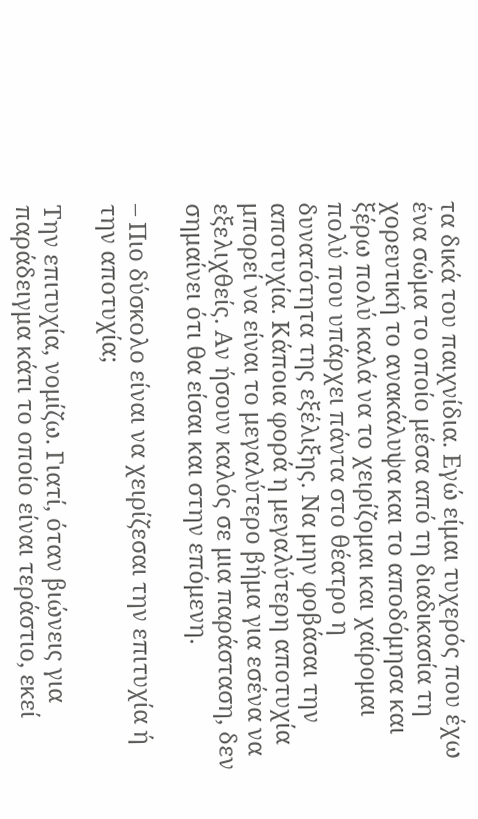τα δικά του παιχνίδια. Εγώ είμαι τυχερός που έχω ένα σώμα το οποίο μέσα από τη διαδικασία τη χορευτική το ανακάλυψα και το αποδόμησα και ξέρω πολύ καλά να το χειρίζομαι και χαίρομαι πολύ που υπάρχει πάντα στο θέατρο η δυνατότητα της εξέλιξης. Να μην φοβάσαι την αποτυχία. Κάποια φορά η μεγαλύτερη αποτυχία μπορεί να είναι το μεγαλύτερο βήμα για εσένα να εξελιχθείς. Αν ήσουν καλός σε μια παράσταση, δεν σημαίνει ότι θα είσαι και στην επόμενη.

– Πιο δύσκολο είναι να χειρίζεσαι την επιτυχία ή την αποτυχία;

Την επιτυχία, νομίζω. Γιατί, όταν βιώνεις για παράδειγμα κάτι το οποίο είναι τεράστιο, εκεί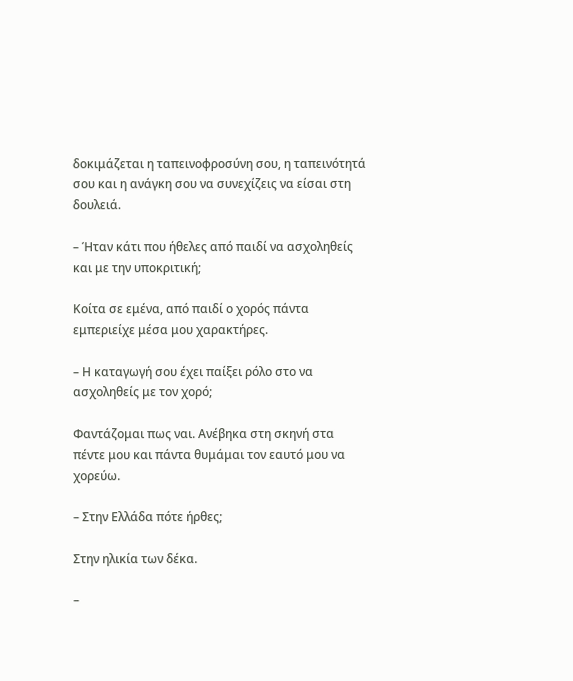δοκιμάζεται η ταπεινοφροσύνη σου, η ταπεινότητά σου και η ανάγκη σου να συνεχίζεις να είσαι στη δουλειά.

– Ήταν κάτι που ήθελες από παιδί να ασχοληθείς και με την υποκριτική;

Κοίτα σε εμένα, από παιδί ο χορός πάντα εμπεριείχε μέσα μου χαρακτήρες.

– Η καταγωγή σου έχει παίξει ρόλο στο να ασχοληθείς με τον χορό;

Φαντάζομαι πως ναι. Ανέβηκα στη σκηνή στα πέντε μου και πάντα θυμάμαι τον εαυτό μου να χορεύω.

– Στην Ελλάδα πότε ήρθες;

Στην ηλικία των δέκα.

–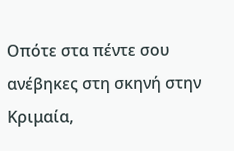Οπότε στα πέντε σου ανέβηκες στη σκηνή στην Κριμαία,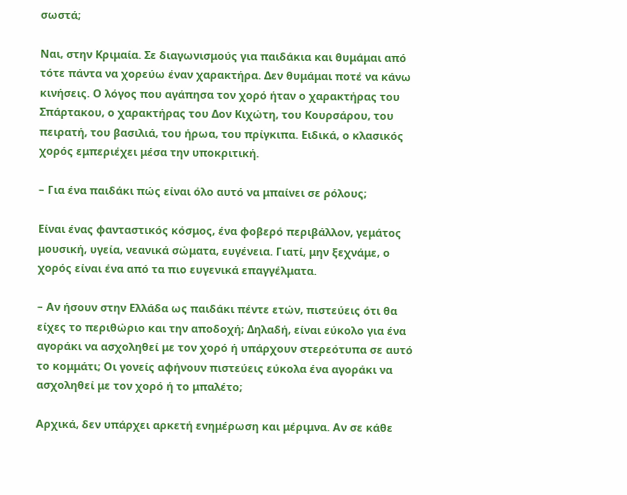σωστά;

Ναι, στην Κριμαία. Σε διαγωνισμούς για παιδάκια και θυμάμαι από τότε πάντα να χορεύω έναν χαρακτήρα. Δεν θυμάμαι ποτέ να κάνω κινήσεις. Ο λόγος που αγάπησα τον χορό ήταν ο χαρακτήρας του Σπάρτακου, ο χαρακτήρας του Δον Κιχώτη, του Κουρσάρου, του πειρατή, του βασιλιά, του ήρωα, του πρίγκιπα. Ειδικά, ο κλασικός χορός εμπεριέχει μέσα την υποκριτική.

– Για ένα παιδάκι πώς είναι όλο αυτό να μπαίνει σε ρόλους;

Είναι ένας φανταστικός κόσμος, ένα φοβερό περιβάλλον, γεμάτος μουσική, υγεία, νεανικά σώματα, ευγένεια. Γιατί, μην ξεχνάμε, ο χορός είναι ένα από τα πιο ευγενικά επαγγέλματα.

– Αν ήσουν στην Ελλάδα ως παιδάκι πέντε ετών, πιστεύεις ότι θα είχες το περιθώριο και την αποδοχή; Δηλαδή, είναι εύκολο για ένα αγοράκι να ασχοληθεί με τον χορό ή υπάρχουν στερεότυπα σε αυτό το κομμάτι; Οι γονείς αφήνουν πιστεύεις εύκολα ένα αγοράκι να ασχοληθεί με τον χορό ή το μπαλέτο;

Αρχικά, δεν υπάρχει αρκετή ενημέρωση και μέριμνα. Αν σε κάθε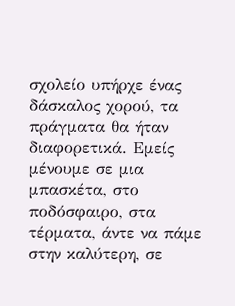σχολείο υπήρχε ένας δάσκαλος χορού, τα πράγματα θα ήταν διαφορετικά. Εμείς μένουμε σε μια μπασκέτα, στο ποδόσφαιρο, στα τέρματα, άντε να πάμε στην καλύτερη, σε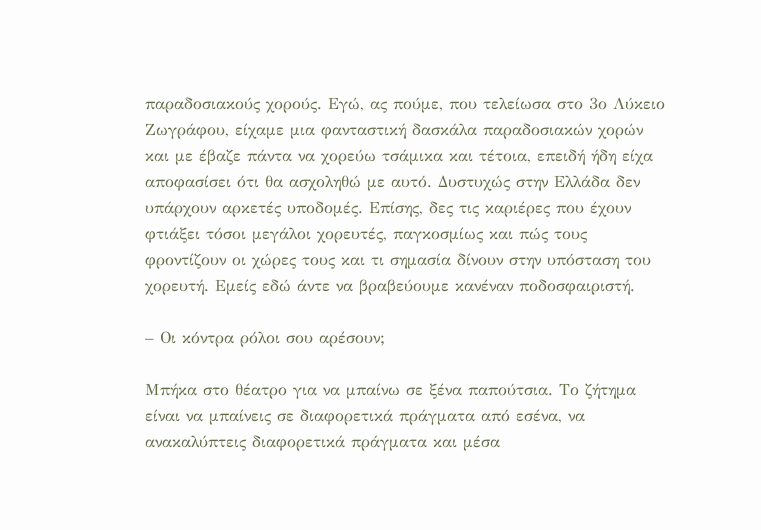παραδοσιακούς χορούς. Εγώ, ας πούμε, που τελείωσα στο 3ο Λύκειο Ζωγράφου, είχαμε μια φανταστική δασκάλα παραδοσιακών χορών και με έβαζε πάντα να χορεύω τσάμικα και τέτοια, επειδή ήδη είχα αποφασίσει ότι θα ασχοληθώ με αυτό. Δυστυχώς στην Ελλάδα δεν υπάρχουν αρκετές υποδομές. Επίσης, δες τις καριέρες που έχουν φτιάξει τόσοι μεγάλοι χορευτές, παγκοσμίως και πώς τους φροντίζουν οι χώρες τους και τι σημασία δίνουν στην υπόσταση του χορευτή. Εμείς εδώ άντε να βραβεύουμε κανέναν ποδοσφαιριστή.

– Οι κόντρα ρόλοι σου αρέσουν;

Μπήκα στο θέατρο για να μπαίνω σε ξένα παπούτσια. Το ζήτημα είναι να μπαίνεις σε διαφορετικά πράγματα από εσένα, να ανακαλύπτεις διαφορετικά πράγματα και μέσα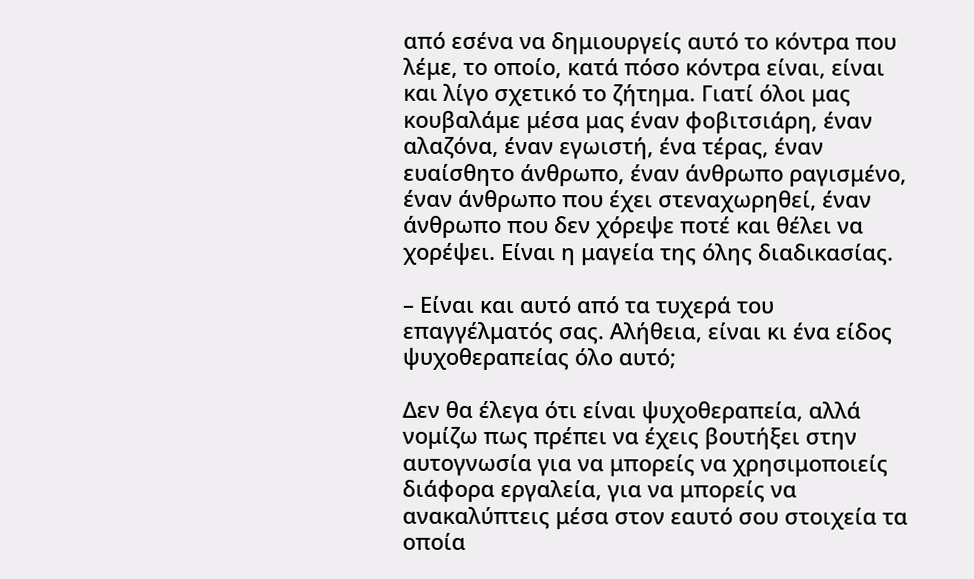από εσένα να δημιουργείς αυτό το κόντρα που λέμε, το οποίο, κατά πόσο κόντρα είναι, είναι και λίγο σχετικό το ζήτημα. Γιατί όλοι μας κουβαλάμε μέσα μας έναν φοβιτσιάρη, έναν αλαζόνα, έναν εγωιστή, ένα τέρας, έναν ευαίσθητο άνθρωπο, έναν άνθρωπο ραγισμένο, έναν άνθρωπο που έχει στεναχωρηθεί, έναν άνθρωπο που δεν χόρεψε ποτέ και θέλει να χορέψει. Είναι η μαγεία της όλης διαδικασίας.

– Είναι και αυτό από τα τυχερά του επαγγέλματός σας. Αλήθεια, είναι κι ένα είδος ψυχοθεραπείας όλο αυτό;

Δεν θα έλεγα ότι είναι ψυχοθεραπεία, αλλά νομίζω πως πρέπει να έχεις βουτήξει στην αυτογνωσία για να μπορείς να χρησιμοποιείς διάφορα εργαλεία, για να μπορείς να ανακαλύπτεις μέσα στον εαυτό σου στοιχεία τα οποία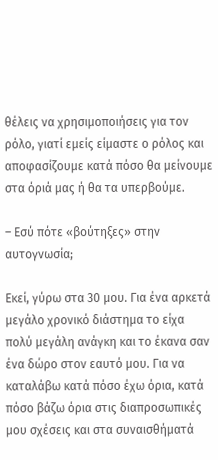θέλεις να χρησιμοποιήσεις για τον ρόλο, γιατί εμείς είμαστε ο ρόλος και αποφασίζουμε κατά πόσο θα μείνουμε στα όριά μας ή θα τα υπερβούμε.

– Εσύ πότε «βούτηξες» στην αυτογνωσία;

Εκεί, γύρω στα 30 μου. Για ένα αρκετά μεγάλο χρονικό διάστημα το είχα πολύ μεγάλη ανάγκη και το έκανα σαν ένα δώρο στον εαυτό μου. Για να καταλάβω κατά πόσο έχω όρια, κατά πόσο βάζω όρια στις διαπροσωπικές μου σχέσεις και στα συναισθήματά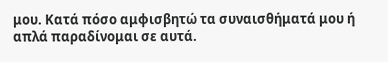μου. Κατά πόσο αμφισβητώ τα συναισθήματά μου ή απλά παραδίνομαι σε αυτά.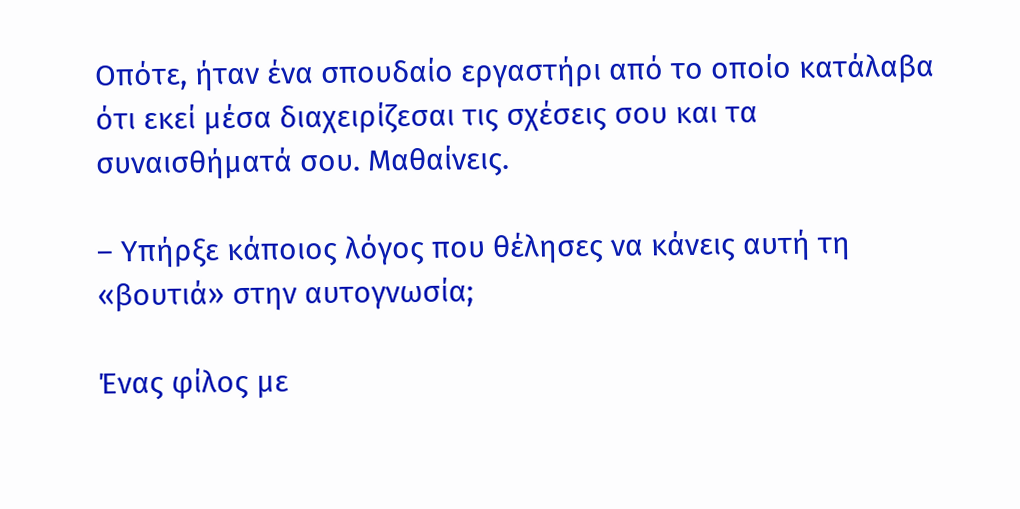Οπότε, ήταν ένα σπουδαίο εργαστήρι από το οποίο κατάλαβα ότι εκεί μέσα διαχειρίζεσαι τις σχέσεις σου και τα συναισθήματά σου. Μαθαίνεις.

– Υπήρξε κάποιος λόγος που θέλησες να κάνεις αυτή τη «βουτιά» στην αυτογνωσία;

Ένας φίλος με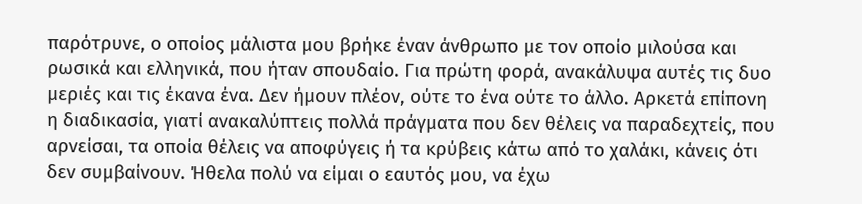παρότρυνε, ο οποίος μάλιστα μου βρήκε έναν άνθρωπο με τον οποίο μιλούσα και ρωσικά και ελληνικά, που ήταν σπουδαίο. Για πρώτη φορά, ανακάλυψα αυτές τις δυο μεριές και τις έκανα ένα. Δεν ήμουν πλέον, ούτε το ένα ούτε το άλλο. Αρκετά επίπονη η διαδικασία, γιατί ανακαλύπτεις πολλά πράγματα που δεν θέλεις να παραδεχτείς, που αρνείσαι, τα οποία θέλεις να αποφύγεις ή τα κρύβεις κάτω από το χαλάκι, κάνεις ότι δεν συμβαίνουν. Ήθελα πολύ να είμαι ο εαυτός μου, να έχω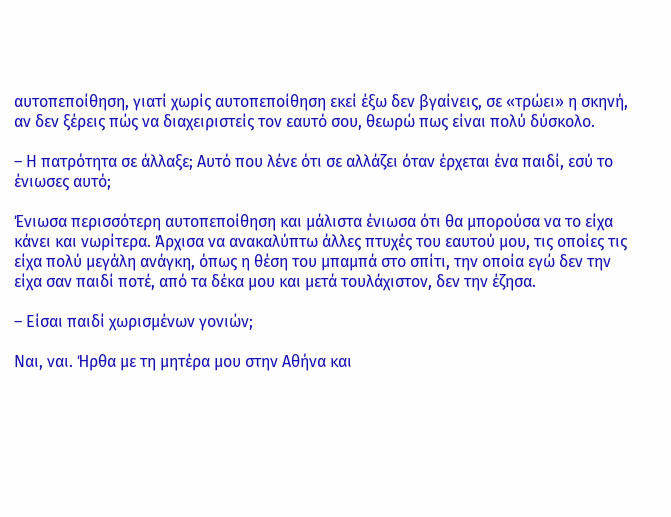αυτοπεποίθηση, γιατί χωρίς αυτοπεποίθηση εκεί έξω δεν βγαίνεις, σε «τρώει» η σκηνή, αν δεν ξέρεις πώς να διαχειριστείς τον εαυτό σου, θεωρώ πως είναι πολύ δύσκολο.

– Η πατρότητα σε άλλαξε; Αυτό που λένε ότι σε αλλάζει όταν έρχεται ένα παιδί, εσύ το ένιωσες αυτό;

Ένιωσα περισσότερη αυτοπεποίθηση και μάλιστα ένιωσα ότι θα μπορούσα να το είχα κάνει και νωρίτερα. Άρχισα να ανακαλύπτω άλλες πτυχές του εαυτού μου, τις οποίες τις είχα πολύ μεγάλη ανάγκη, όπως η θέση του μπαμπά στο σπίτι, την οποία εγώ δεν την είχα σαν παιδί ποτέ, από τα δέκα μου και μετά τουλάχιστον, δεν την έζησα.

– Είσαι παιδί χωρισμένων γονιών;

Ναι, ναι. Ήρθα με τη μητέρα μου στην Αθήνα και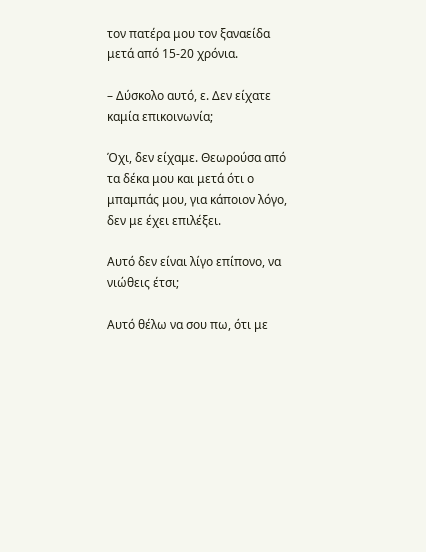τον πατέρα μου τον ξαναείδα μετά από 15-20 χρόνια.

– Δύσκολο αυτό, ε. Δεν είχατε καμία επικοινωνία;

Όχι, δεν είχαμε. Θεωρούσα από τα δέκα μου και μετά ότι ο μπαμπάς μου, για κάποιον λόγο, δεν με έχει επιλέξει.

Αυτό δεν είναι λίγο επίπονο, να νιώθεις έτσι;

Αυτό θέλω να σου πω, ότι με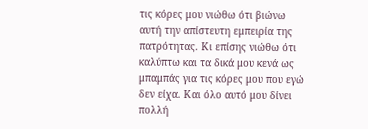τις κόρες μου νιώθω ότι βιώνω αυτή την απίστευτη εμπειρία της πατρότητας. Κι επίσης νιώθω ότι καλύπτω και τα δικά μου κενά ως μπαμπάς για τις κόρες μου που εγώ δεν είχα. Και όλο αυτό μου δίνει πολλή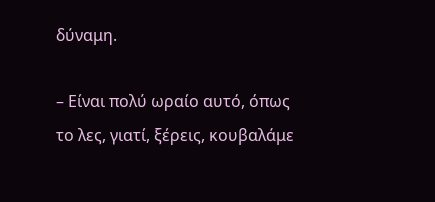δύναμη.

– Είναι πολύ ωραίο αυτό, όπως το λες, γιατί, ξέρεις, κουβαλάμε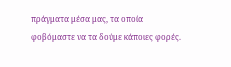πράγματα μέσα μας, τα οποία φοβόμαστε να τα δούμε κάποιες φορές.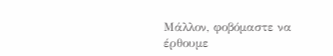Μάλλον, φοβόμαστε να έρθουμε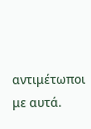αντιμέτωποι με αυτά.